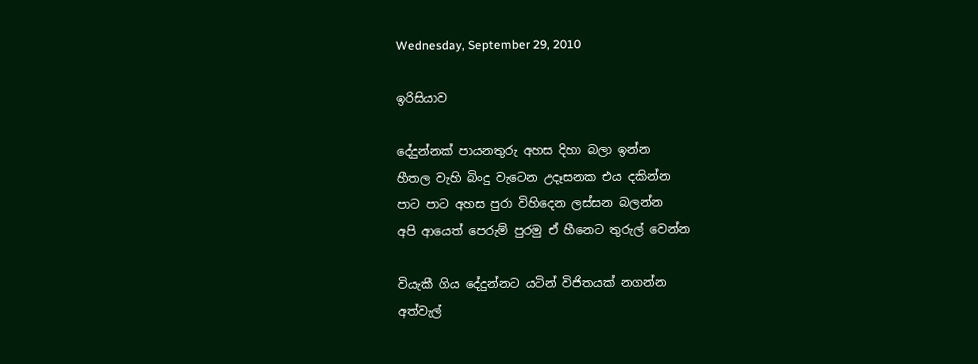Wednesday, September 29, 2010

ඉරිසියාව

දේදුන්නක් පායනතුරු අහස දිහා බලා ඉන්න
හීතල වැහි බිංදු වැටෙන උදෑසනක එය දකින්න
පාට පාට අහස පුරා විහිදෙන ලස්සන බලන්න
අපි ආයෙත් පෙරුම් පුරමු ඒ හීනෙට තුරුල් වෙන්න

වියැකී ගිය දේදුන්නට යටින් විජිතයක් නගන්න
අත්වැල්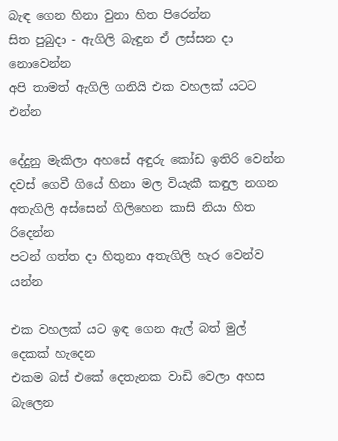බැඳ ගෙන හිනා වුනා හිත පිරෙන්න
සිත පුබුදා - ඇගිලි බැඳුන ඒ ලස්සන දා නොවෙන්න
අපි තාමත් ඇගිලි ගනියි එක වහලක් යටට එන්න

දේදුනු මැකිලා අහසේ අඳුරු කෝඩ ඉතිරි වෙන්න
දවස් ගෙවී ගියේ හිනා මල වියැකී කඳුල නගන
අතැගිලි අස්සෙන් ගිලිහෙන කාසි නියා හිත රිදෙන්න
පටන් ගත්ත දා හිතුනා අතැගිලි හැර වෙන්ව යන්න

එක වහලක් යට ඉඳ ගෙන ඇල් බත් මුල් දෙකක් හැදෙන
එකම බස් එකේ දෙතැනක වාඩි වෙලා අහස බැලෙන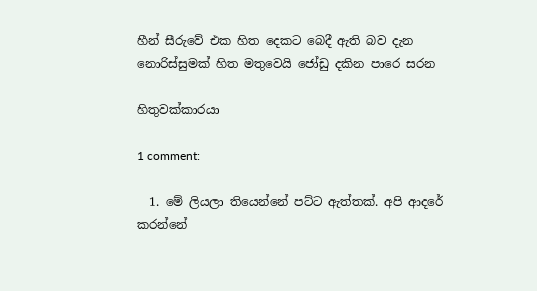හීන් සීරුවේ එක හිත දෙකට බෙදී ඇති බව දැන
නොරිස්සුමක් හිත මතුවෙයි ජෝඩු දකින පාරෙ සරන

හිතුවක්කාරයා

1 comment:

  1. මේ ලියලා තියෙන්නේ පට්ට ඇත්තක්. අපි ආදරේ කරන්නේ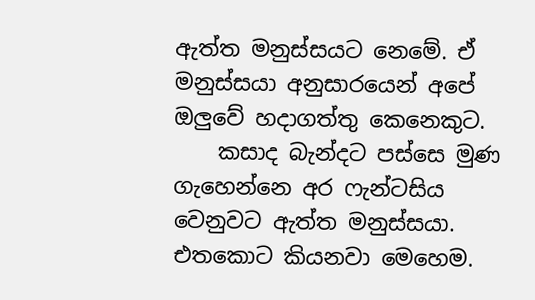ඇත්ත මනුස්සයට නෙමේ. ඒ මනුස්සයා අනුසාරයෙන් අපේ ඔලුවේ හදාගත්තු කෙනෙකුට.
    කසාද බැන්දට පස්සෙ මුණ ගැහෙන්නෙ අර ෆැන්ටසිය වෙනුවට ඇත්ත මනුස්සයා. එතකොට කියනවා මෙහෙම.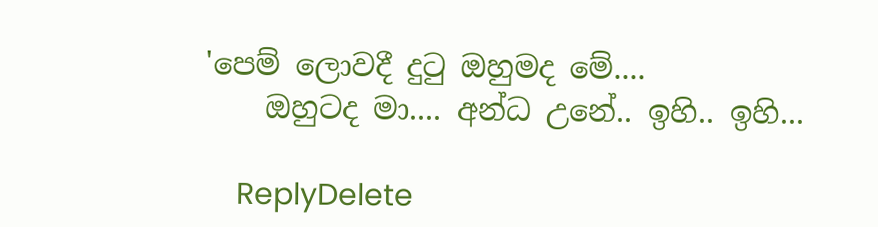'පෙම් ලොවදී දුටු ඔහුමද මේ....
    ඔහුටද මා.... අන්ධ උනේ.. ඉහි.. ඉහි...

    ReplyDelete